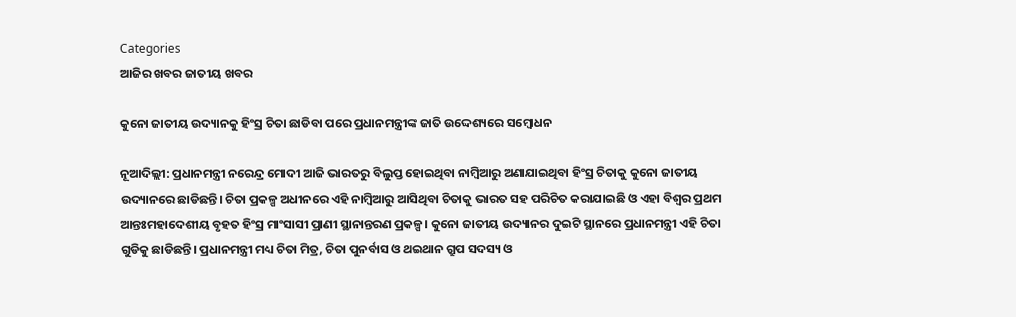Categories
ଆଜିର ଖବର ଜାତୀୟ ଖବର

କୁନୋ ଜାତୀୟ ଉଦ୍ୟାନକୁ ହିଂସ୍ର ଚିତା ଛାଡିବା ପରେ ପ୍ରଧାନମନ୍ତ୍ରୀଙ୍କ ଜାତି ଉଦ୍ଦେଶ୍ୟରେ ସମ୍ବୋଧନ

ନୂଆଦିଲ୍ଲୀ: ପ୍ରଧାନମନ୍ତ୍ରୀ ନରେନ୍ଦ୍ର ମୋଦୀ ଆଜି ଭାରତରୁ ବିଲୁପ୍ତ ହୋଇଥିବା ନାମ୍ବିଆରୁ ଅଣାଯାଇଥିବା ହିଂସ୍ର ଚିତାକୁ କୁନୋ ଜାତୀୟ ଉଦ୍ୟାନରେ ଛାଡିଛନ୍ତି। ଚିତା ପ୍ରକଳ୍ପ ଅଧୀନରେ ଏହି ନାମ୍ବିଆରୁ ଆସିଥିବା ଚିତାକୁ ଭାରତ ସହ ପରିଚିତ କରାଯାଇଛି ଓ ଏହା ବିଶ୍ୱର ପ୍ରଥମ ଆନ୍ତଃମହାଦେଶୀୟ ବୃହତ ହିଂସ୍ର ମାଂସାସୀ ପ୍ରାଣୀ ସ୍ଥାନାନ୍ତରଣ ପ୍ରକଳ୍ପ। କୁନୋ ଜାତୀୟ ଉଦ୍ୟାନର ଦୁଇଟି ସ୍ଥାନରେ ପ୍ରଧାନମନ୍ତ୍ରୀ ଏହି ଚିତା ଗୁଡିକୁ ଛାଡିଛନ୍ତି। ପ୍ରଧାନମନ୍ତ୍ରୀ ମଧ୍ୟ ଚିତା ମିତ୍ର, ଚିତା ପୁନର୍ବାସ ଓ ଥଇଥାନ ଗ୍ରୁପ ସଦସ୍ୟ ଓ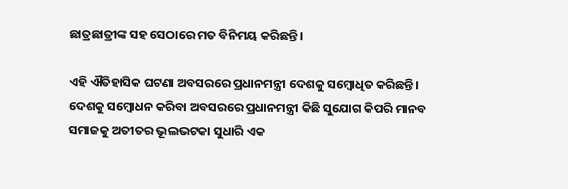ଛାତ୍ରଛାତ୍ରୀଙ୍କ ସହ ସେଠାରେ ମତ ବିନିମୟ କରିଛନ୍ତି।

ଏହି ଐତିହାସିକ ଘଟଣା ଅବସରରେ ପ୍ରଧାନମନ୍ତ୍ରୀ ଦେଶକୁ ସମ୍ବୋଧିତ କରିଛନ୍ତି। ଦେଶକୁ ସମ୍ବୋଧନ କରିବା ଅବସରରେ ପ୍ରଧାନମନ୍ତ୍ରୀ କିଛି ସୁଯୋଗ କିପରି ମାନବ ସମାଜକୁ ଅତୀତର ଭୂଲଭଟକା ସୁଧାରି ଏକ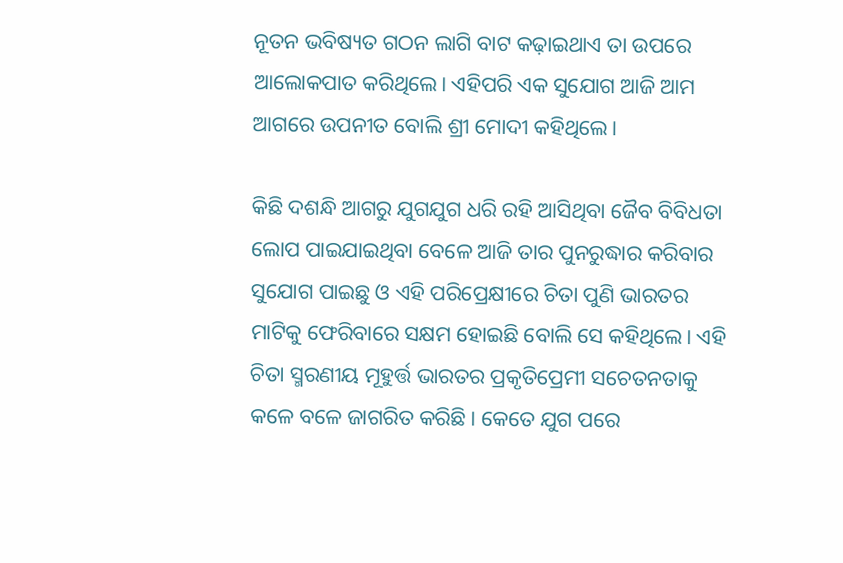ନୂତନ ଭବିଷ୍ୟତ ଗଠନ ଲାଗି ବାଟ କଢ଼ାଇଥାଏ ତା ଉପରେ ଆଲୋକପାତ କରିଥିଲେ। ଏହିପରି ଏକ ସୁଯୋଗ ଆଜି ଆମ ଆଗରେ ଉପନୀତ ବୋଲି ଶ୍ରୀ ମୋଦୀ କହିଥିଲେ।

କିଛି ଦଶନ୍ଧି ଆଗରୁ ଯୁଗଯୁଗ ଧରି ରହି ଆସିଥିବା ଜୈବ ବିବିଧତା ଲୋପ ପାଇଯାଇଥିବା ବେଳେ ଆଜି ତାର ପୁନରୁଦ୍ଧାର କରିବାର ସୁଯୋଗ ପାଇଛୁ ଓ ଏହି ପରିପ୍ରେକ୍ଷୀରେ ଚିତା ପୁଣି ଭାରତର ମାଟିକୁ ଫେରିବାରେ ସକ୍ଷମ ହୋଇଛି ବୋଲି ସେ କହିଥିଲେ। ଏହି ଚିତା ସ୍ମରଣୀୟ ମୂହୁର୍ତ୍ତ ଭାରତର ପ୍ରକୃତିପ୍ରେମୀ ସଚେତନତାକୁ କଳେ ବଳେ ଜାଗରିତ କରିଛି। କେତେ ଯୁଗ ପରେ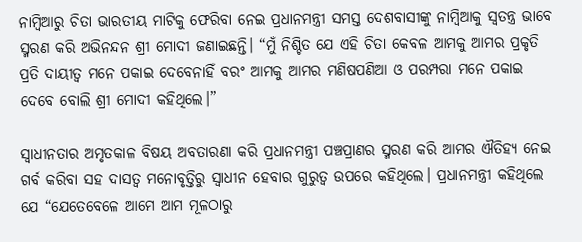ନାମ୍ବିଆରୁ ଚିତା ଭାରତୀୟ ମାଟିକୁ ଫେରିବା ନେଇ ପ୍ରଧାନମନ୍ତ୍ରୀ ସମସ୍ତ ଦେଶବାସୀଙ୍କୁ ନାମ୍ବିଆକୁ ସ୍ୱତନ୍ତ୍ର ଭାବେ ସ୍ମରଣ କରି ଅଭିନନ୍ଦନ ଶ୍ରୀ ମୋଦୀ ଜଣାଇଛନ୍ତି। “ମୁଁ ନିଶ୍ଚିତ ଯେ ଏହି ଚିତା କେବଳ ଆମକୁ ଆମର ପ୍ରକୃତି ପ୍ରତି ଦାୟୀତ୍ୱ ମନେ ପକାଇ ଦେବେନାହିଁ ବରଂ ଆମକୁ ଆମର ମଣିଷପଣିଆ ଓ ପରମ୍ପରା ମନେ ପକାଇ ଦେବେ ବୋଲି ଶ୍ରୀ ମୋଦୀ କହିଥିଲେ।”

ସ୍ୱାଧୀନତାର ଅମୃତକାଳ ବିଷୟ ଅବତାରଣା କରି ପ୍ରଧାନମନ୍ତ୍ରୀ ପଞ୍ଚପ୍ରାଣର ସ୍ମରଣ କରି ଆମର ଐତିହ୍ୟ ନେଇ ଗର୍ବ କରିବା ସହ ଦାସତ୍ୱ ମନୋବୃତ୍ତିରୁ ସ୍ୱାଧୀନ ହେବାର ଗୁରୁତ୍ୱ ଉପରେ କହିଥିଲେ। ପ୍ରଧାନମନ୍ତ୍ରୀ କହିଥିଲେ ଯେ “ଯେତେବେଳେ ଆମେ ଆମ ମୂଳଠାରୁ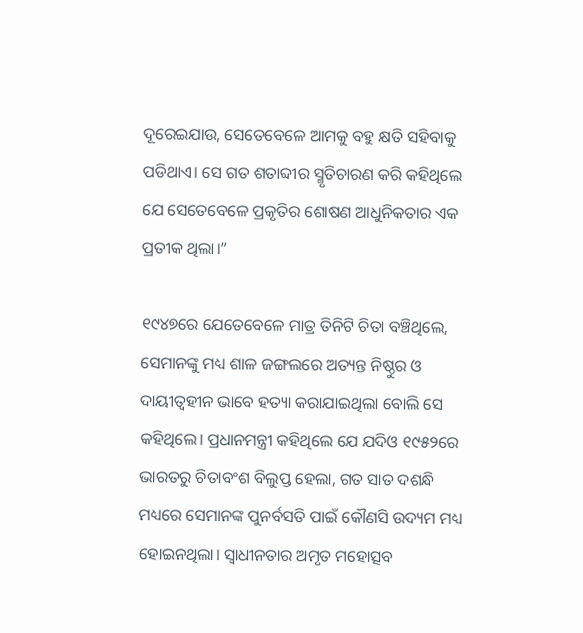ଦୂରେଇଯାଉ, ସେତେବେଳେ ଆମକୁ ବହୁ କ୍ଷତି ସହିବାକୁ ପଡିଥାଏ। ସେ ଗତ ଶତାବ୍ଦୀର ସ୍ମୃତିଚାରଣ କରି କହିଥିଲେ ଯେ ସେତେବେଳେ ପ୍ରକୃତିର ଶୋଷଣ ଆଧୁନିକତାର ଏକ ପ୍ରତୀକ ଥିଲା।”

୧୯୪୭ରେ ଯେତେବେଳେ ମାତ୍ର ତିନିଟି ଚିତା ବଞ୍ଚିଥିଲେ, ସେମାନଙ୍କୁ ମଧ୍ୟ ଶାଳ ଜଙ୍ଗଲରେ ଅତ୍ୟନ୍ତ ନିଷ୍ଠୁର ଓ ଦାୟୀତ୍ୱହୀନ ଭାବେ ହତ୍ୟା କରାଯାଇଥିଲା ବୋଲି ସେ କହିଥିଲେ। ପ୍ରଧାନମନ୍ତ୍ରୀ କହିଥିଲେ ଯେ ଯଦିଓ ୧୯୫୨ରେ ଭାରତରୁ ଚିତାବଂଶ ବିଲୁପ୍ତ ହେଲା, ଗତ ସାତ ଦଶନ୍ଧି ମଧ୍ୟରେ ସେମାନଙ୍କ ପୁନର୍ବସତି ପାଇଁ କୌଣସି ଉଦ୍ୟମ ମଧ୍ୟ ହୋଇନଥିଲା। ସ୍ୱାଧୀନତାର ଅମୃତ ମହୋତ୍ସବ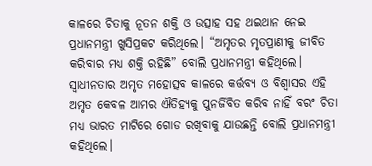କାଳରେ ଚିତାକୁ ନୂତନ ଶକ୍ତି ଓ ଉତ୍ସାହ ସହ ଥଇଥାନ ନେଇ ପ୍ରଧାନମନ୍ତ୍ରୀ ଖୁସିପ୍ରକଟ କରିଥିଲେ। “ଅମୃତର ମୃତପ୍ରାଣୀକୁ ଜୀବିତ କରିବାର ମଧ୍ୟ ଶକ୍ତି ରହିଛି” ବୋଲି ପ୍ରଧାନମନ୍ତ୍ରୀ କହିଥିଲେ। ସ୍ୱାଧୀନତାର ଅମୃତ ମହୋତ୍ସବ କାଳରେ କର୍ତ୍ତବ୍ୟ ଓ ବିଶ୍ୱାସର ଏହି ଅମୃତ କେବଳ ଆମର ଐତିହ୍ୟକୁ ପୁନର୍ଜିବିତ କରିବ ନାହିଁ ବରଂ ଚିତା ମଧ୍ୟ ଭାରତ ମାଟିରେ ଗୋଡ ରଖିବାକୁ ଯାଉଛନ୍ତି ବୋଲି ପ୍ରଧାନମନ୍ତ୍ରୀ କହିଥିଲେ।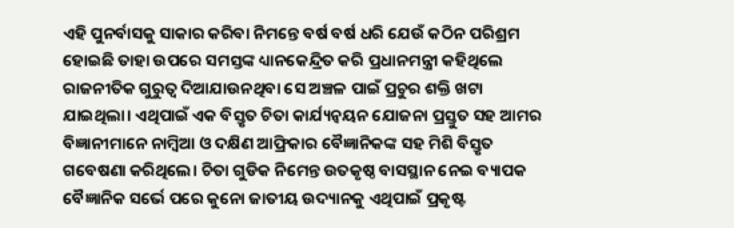ଏହି ପୁନର୍ବାସକୁ ସାକାର କରିବା ନିମନ୍ତେ ବର୍ଷ ବର୍ଷ ଧରି ଯେଉଁ କଠିନ ପରିଶ୍ରମ ହୋଇଛି ତାହା ଉପରେ ସମସ୍ତଙ୍କ ଧ୍ୟାନକେନ୍ଦ୍ରିତ କରି ପ୍ରଧାନମନ୍ତ୍ରୀ କହିଥିଲେ ରାଜନୀତିକ ଗୁରୁତ୍ୱ ଦିଆଯାଉନଥିବା ସେ ଅଞ୍ଚଳ ପାଇଁ ପ୍ରଚୁର ଶକ୍ତି ଖଟା ଯାଇଥିଲା। ଏଥିପାଇଁ ଏକ ବିସ୍ତୃତ ଚିତା କାର୍ଯ୍ୟନ୍ୱୟନ ଯୋଜନା ପ୍ରସ୍ତୁତ ସହ ଆମର ବିଜ୍ଞାନୀମାନେ ନାମ୍ବିଆ ଓ ଦକ୍ଷିଣ ଆଫ୍ରିକାର ବୈଜ୍ଞାନିକଙ୍କ ସହ ମିଶି ବିସ୍ତୃତ ଗବେଷଣା କରିଥିଲେ। ଚିତା ଗୁଡିକ ନିମେନ୍ତ ଉତକୃଷ୍ଠ ବାସସ୍ଥାନ ନେଇ ବ୍ୟାପକ ବୈଜ୍ଞାନିକ ସର୍ଭେ ପରେ କୁନୋ ଜାତୀୟ ଉଦ୍ୟାନକୁ ଏଥିପାଇଁ ପ୍ରକୃଷ୍ଟ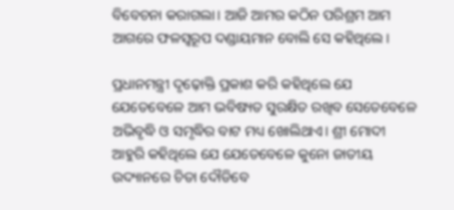ବିବେଚନା କରାଗଲା। ଆଜି ଆମର କଠିନ ପରିଶ୍ରମ ଆମ ଆଗରେ ଫଳସ୍ୱରୂପ ଦଣ୍ଡାୟମାନ ବୋଲି ସେ କହିଥିଲେ।

ପ୍ରଧାନମନ୍ତ୍ରୀ ଦୃଢ଼ୋକ୍ତି ପ୍ରକାଶ କରି କହିଥିଲେ ଯେ ଯେତେବେଳେ ଆମ ଭବିଷ୍ୟତ ସୁରକ୍ଷିତ ରଖିବ ସେତେବେଳେ ଅଭିବୃଦ୍ଧି ଓ ସମୃଦ୍ଧିର ବାଟ ମଧ୍ୟ ଖୋଲିଥାଏ। ଶ୍ରୀ ମୋଦୀ ଆହୁରି କହିଥିଲେ ଯେ ଯେତେବେଳେ କୁନୋ ଜାତୀୟ ଉଦ୍ୟାନରେ ଚିତା ଦୌଡିବେ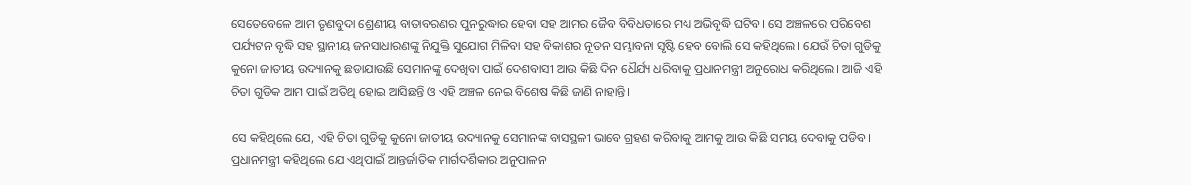ସେତେବେଳେ ଆମ ତୃଣବୁଦା ଶ୍ରେଣୀୟ ବାତାବରଣର ପୁନରୁଦ୍ଧାର ହେବା ସହ ଆମର ଜୈବ ବିବିଧତାରେ ମଧ୍ୟ ଅଭିବୃଦ୍ଧି ଘଟିବ। ସେ ଅଞ୍ଚଳରେ ପରିବେଶ ପର୍ଯ୍ୟଟନ ବୃଦ୍ଧି ସହ ସ୍ଥାନୀୟ ଜନସାଧାରଣଙ୍କୁ ନିଯୁକ୍ତି ସୁଯୋଗ ମିଳିବା ସହ ବିକାଶର ନୂତନ ସମ୍ଭାବନା ସୃଷ୍ଟି ହେବ ବୋଲି ସେ କହିଥିଲେ। ଯେଉଁ ଚିତା ଗୁଡିକୁ କୁନୋ ଜାତୀୟ ଉଦ୍ୟାନକୁ ଛଡାଯାଉଛି ସେମାନଙ୍କୁ ଦେଖିବା ପାଇଁ ଦେଶବାସୀ ଆଉ କିଛି ଦିନ ଧୈର୍ଯ୍ୟ ଧରିବାକୁ ପ୍ରଧାନମନ୍ତ୍ରୀ ଅନୁରୋଧ କରିଥିଲେ। ଆଜି ଏହି ଚିତା ଗୁଡିକ ଆମ ପାଇଁ ଅତିଥି ହୋଇ ଆସିଛନ୍ତି ଓ ଏହି ଅଞ୍ଚଳ ନେଇ ବିଶେଷ କିଛି ଜାଣି ନାହାନ୍ତି।

ସେ କହିଥିଲେ ଯେ, ଏହି ଚିତା ଗୁଡିକୁ କୁନୋ ଜାତୀୟ ଉଦ୍ୟାନକୁ ସେମାନଙ୍କ ବାସସ୍ଥଳୀ ଭାବେ ଗ୍ରହଣ କରିବାକୁ ଆମକୁ ଆଉ କିଛି ସମୟ ଦେବାକୁ ପଡିବ। ପ୍ରଧାନମନ୍ତ୍ରୀ କହିଥିଲେ ଯେ ଏଥିପାଇଁ ଆନ୍ତର୍ଜାତିକ ମାର୍ଗଦର୍ଶିକାର ଅନୁପାଳନ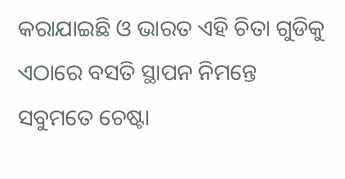କରାଯାଇଛି ଓ ଭାରତ ଏହି ଚିତା ଗୁଡିକୁ ଏଠାରେ ବସତି ସ୍ଥାପନ ନିମନ୍ତେ ସବୁମତେ ଚେଷ୍ଟା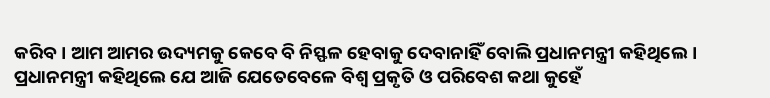କରିବ। ଆମ ଆମର ଉଦ୍ୟମକୁ କେବେ ବି ନିସ୍ଫଳ ହେବାକୁ ଦେବାନାହିଁ ବୋଲି ପ୍ରଧାନମନ୍ତ୍ରୀ କହିଥିଲେ। ପ୍ରଧାନମନ୍ତ୍ରୀ କହିଥିଲେ ଯେ ଆଜି ଯେତେବେଳେ ବିଶ୍ୱ ପ୍ରକୃତି ଓ ପରିବେଶ କଥା କୁହେଁ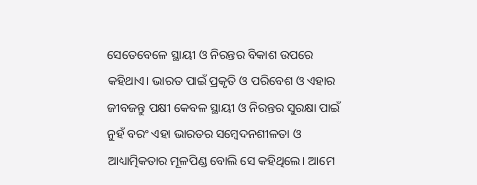ସେତେବେଳେ ସ୍ଥାୟୀ ଓ ନିରନ୍ତର ବିକାଶ ଉପରେ କହିଥାଏ। ଭାରତ ପାଇଁ ପ୍ରକୃତି ଓ ପରିବେଶ ଓ ଏହାର ଜୀବଜନ୍ତୁ ପକ୍ଷୀ କେବଳ ସ୍ଥାୟୀ ଓ ନିରନ୍ତର ସୁରକ୍ଷା ପାଇଁ ନୁହଁ ବରଂ ଏହା ଭାରତର ସମ୍ବେଦନଶୀଳତା ଓ ଆଧ୍ୟାତ୍ମିକତାର ମୂଳପିଣ୍ଡ ବୋଲି ସେ କହିଥିଲେ। ଆମେ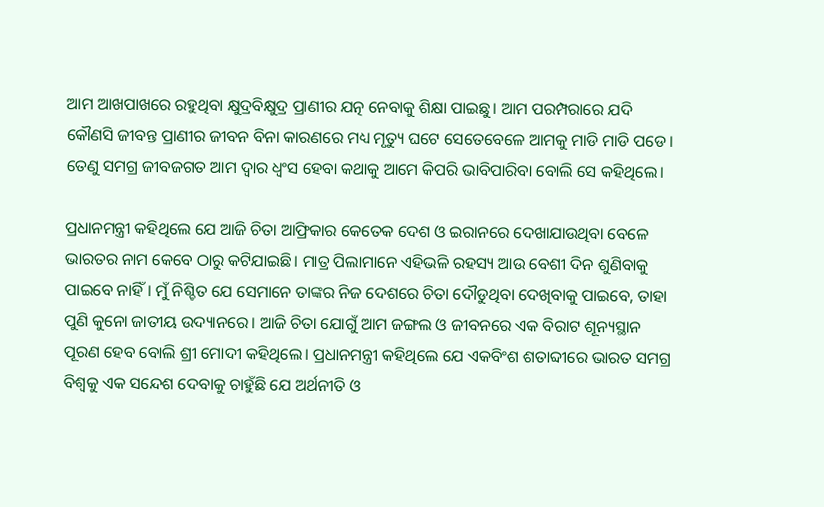ଆମ ଆଖପାଖରେ ରହୁଥିବା କ୍ଷୁଦ୍ରବିକ୍ଷୁଦ୍ର ପ୍ରାଣୀର ଯତ୍ନ ନେବାକୁ ଶିକ୍ଷା ପାଇଛୁ। ଆମ ପରମ୍ପରାରେ ଯଦି କୌଣସି ଜୀବନ୍ତ ପ୍ରାଣୀର ଜୀବନ ବିନା କାରଣରେ ମଧ୍ୟ ମୃତ୍ୟୁ ଘଟେ ସେତେବେଳେ ଆମକୁ ମାଡି ମାଡି ପଡେ। ତେଣୁ ସମଗ୍ର ଜୀବଜଗତ ଆମ ଦ୍ୱାର ଧ୍ୱଂସ ହେବା କଥାକୁ ଆମେ କିପରି ଭାବିପାରିବା ବୋଲି ସେ କହିଥିଲେ।

ପ୍ରଧାନମନ୍ତ୍ରୀ କହିଥିଲେ ଯେ ଆଜି ଚିତା ଆଫ୍ରିକାର କେତେକ ଦେଶ ଓ ଇରାନରେ ଦେଖାଯାଉଥିବା ବେଳେ ଭାରତର ନାମ କେବେ ଠାରୁ କଟିଯାଇଛି। ମାତ୍ର ପିଲାମାନେ ଏହିଭଳି ରହସ୍ୟ ଆଉ ବେଶୀ ଦିନ ଶୁଣିବାକୁ ପାଇବେ ନାହିଁ। ମୁଁ ନିଶ୍ଚିତ ଯେ ସେମାନେ ତାଙ୍କର ନିଜ ଦେଶରେ ଚିତା ଦୌଡୁଥିବା ଦେଖିବାକୁ ପାଇବେ, ତାହା ପୁଣି କୁନୋ ଜାତୀୟ ଉଦ୍ୟାନରେ। ଆଜି ଚିତା ଯୋଗୁଁ ଆମ ଜଙ୍ଗଲ ଓ ଜୀବନରେ ଏକ ବିରାଟ ଶୂନ୍ୟସ୍ଥାନ ପୂରଣ ହେବ ବୋଲି ଶ୍ରୀ ମୋଦୀ କହିଥିଲେ। ପ୍ରଧାନମନ୍ତ୍ରୀ କହିଥିଲେ ଯେ ଏକବିଂଶ ଶତାବ୍ଦୀରେ ଭାରତ ସମଗ୍ର ବିଶ୍ୱକୁ ଏକ ସନ୍ଦେଶ ଦେବାକୁ ଚାହୁଁଛି ଯେ ଅର୍ଥନୀତି ଓ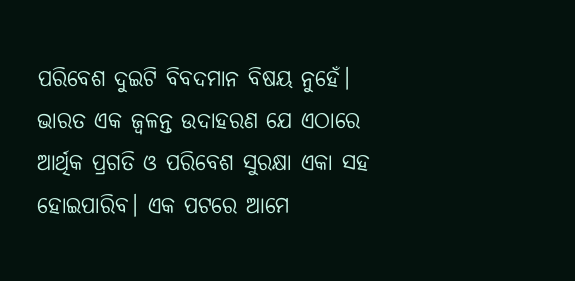ପରିବେଶ ଦୁଇଟି ବିବଦମାନ ବିଷୟ ନୁହେଁ। ଭାରତ ଏକ ଜ୍ୱଳନ୍ତ ଉଦାହରଣ ଯେ ଏଠାରେ ଆର୍ଥିକ ପ୍ରଗତି ଓ ପରିବେଶ ସୁରକ୍ଷା ଏକା ସହ ହୋଇପାରିବ। ଏକ ପଟରେ ଆମେ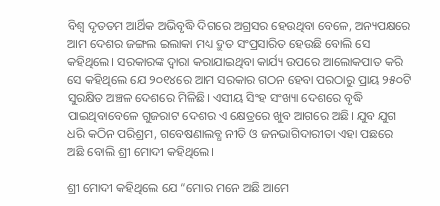ବିଶ୍ୱ ଦୃତତମ ଆର୍ଥିକ ଅଭିବୃଦ୍ଧି ଦିଗରେ ଅଗ୍ରସର ହେଉଥିବା ବେଳେ, ଅନ୍ୟପକ୍ଷରେ ଆମ ଦେଶର ଜଙ୍ଗଲ ଇଲାକା ମଧ୍ୟ ଦ୍ରୁତ ସଂପ୍ରସାରିତ ହେଉଛି ବୋଲି ସେ କହିଥିଲେ। ସରକାରଙ୍କ ଦ୍ୱାରା କରାଯାଇଥିବା କାର୍ଯ୍ୟ ଉପରେ ଆଲୋକପାତ କରି ସେ କହିଥିଲେ ଯେ ୨୦୧୪ରେ ଆମ ସରକାର ଗଠନ ହେବା ପରଠାରୁ ପ୍ରାୟ ୨୫୦ଟି ସୁରକ୍ଷିତ ଅଞ୍ଚଳ ଦେଶରେ ମିଳିଛି। ଏସୀୟ ସିଂହ ସଂଖ୍ୟା ଦେଶରେ ବୃଦ୍ଧି ପାଇଥିବାବେଳେ ଗୁଜରାଟ ଦେଶର ଏ କ୍ଷେତ୍ରରେ ଖୁବ ଆଗରେ ଅଛି। ଯୁବ ଯୁଗ ଧରି କଠିନ ପରିଶ୍ରମ, ଗବେଷଣାଲବ୍ଧ ନୀତି ଓ ଜନଭାଗିଦାରୀତା ଏହା ପଛରେ ଅଛି ବୋଲି ଶ୍ରୀ ମୋଦୀ କହିଥିଲେ।

ଶ୍ରୀ ମୋଦୀ କହିଥିଲେ ଯେ “ମୋର ମନେ ଅଛି ଆମେ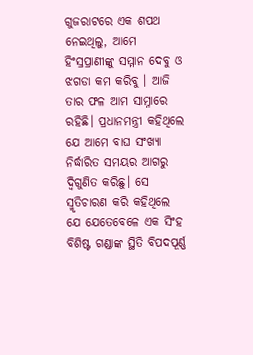ଗୁଜରାଟରେ ଏକ ଶପଥ ନେଇଥିଲୁ, ଆମେ ହିଂସ୍ରପ୍ରାଣୀଙ୍କୁ ସମ୍ମାନ ଦେବୁ ଓ ଝଗଡା କମ କରିବୁ । ଆଜି ତାର ଫଳ ଆମ ସାମ୍ନାରେ ରହିଛି। ପ୍ରଧାନମନ୍ତ୍ରୀ କହିଥିଲେ ଯେ ଆମେ ବାଘ ସଂଖ୍ୟା ନିର୍ଦ୍ଧାରିତ ସମୟର ଆଗରୁ ଦ୍ୱିଗୁଣିତ କରିଛୁ। ସେ ସ୍ମୃତିଚାରଣ କରି କହିଥିଲେ ଯେ ଯେତେବେଳେ ଏକ ସିଂହ ବିଶିଷ୍ଟ ଗଣ୍ଡାଙ୍କ ସ୍ଥିତି ବିପଦପୂର୍ଣ୍ଣ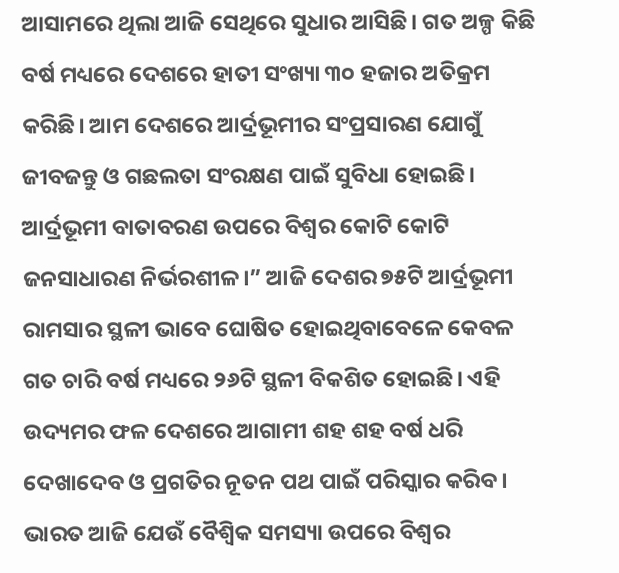ଆସାମରେ ଥିଲା ଆଜି ସେଥିରେ ସୁଧାର ଆସିଛି। ଗତ ଅଳ୍ପ କିଛି ବର୍ଷ ମଧ୍ୟରେ ଦେଶରେ ହାତୀ ସଂଖ୍ୟା ୩୦ ହଜାର ଅତିକ୍ରମ କରିଛି। ଆମ ଦେଶରେ ଆର୍ଦ୍ରଭୂମୀର ସଂପ୍ରସାରଣ ଯୋଗୁଁ ଜୀବଜନ୍ତୁ ଓ ଗଛଲତା ସଂରକ୍ଷଣ ପାଇଁ ସୁବିଧା ହୋଇଛି। ଆର୍ଦ୍ରଭୂମୀ ବାତାବରଣ ଉପରେ ବିଶ୍ୱର କୋଟି କୋଟି ଜନସାଧାରଣ ନିର୍ଭରଶୀଳ।” ଆଜି ଦେଶର ୭୫ଟି ଆର୍ଦ୍ରଭୂମୀ ରାମସାର ସ୍ଥଳୀ ଭାବେ ଘୋଷିତ ହୋଇଥିବାବେଳେ କେବଳ ଗତ ଚାରି ବର୍ଷ ମଧ୍ୟରେ ୨୬ଟି ସ୍ଥଳୀ ବିକଶିତ ହୋଇଛି। ଏହି ଉଦ୍ୟମର ଫଳ ଦେଶରେ ଆଗାମୀ ଶହ ଶହ ବର୍ଷ ଧରି ଦେଖାଦେବ ଓ ପ୍ରଗତିର ନୂତନ ପଥ ପାଇଁ ପରିସ୍କାର କରିବ। ଭାରତ ଆଜି ଯେଉଁ ବୈଶ୍ୱିକ ସମସ୍ୟା ଉପରେ ବିଶ୍ୱର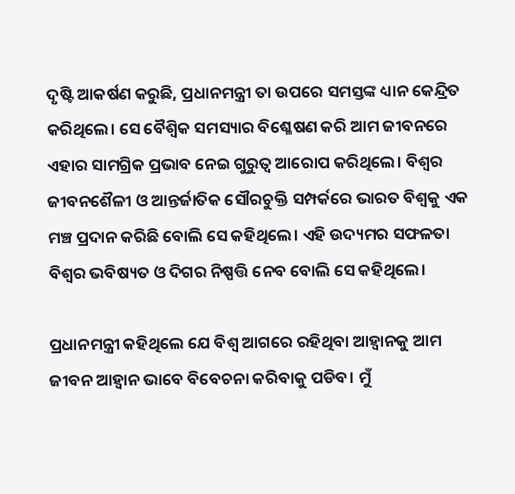ଦୃଷ୍ଟି ଆକର୍ଷଣ କରୁଛି, ପ୍ରଧାନମନ୍ତ୍ରୀ ତା ଉପରେ ସମସ୍ତଙ୍କ ଧ୍ୟାନ କେନ୍ଦ୍ରିତ କରିଥିଲେ। ସେ ବୈଶ୍ୱିକ ସମସ୍ୟାର ବିଶ୍ଳେଷଣ କରି ଆମ ଜୀବନରେ ଏହାର ସାମଗ୍ରିକ ପ୍ରଭାବ ନେଇ ଗୁରୁତ୍ୱ ଆରୋପ କରିଥିଲେ। ବିଶ୍ୱର ଜୀବନଶୈଳୀ ଓ ଆନ୍ତର୍ଜାତିକ ସୌରଚୁକ୍ତି ସମ୍ପର୍କରେ ଭାରତ ବିଶ୍ୱକୁ ଏକ ମଞ୍ଚ ପ୍ରଦାନ କରିଛି ବୋଲି ସେ କହିଥିଲେ। ଏହି ଉଦ୍ୟମର ସଫଳତା ବିଶ୍ୱର ଭବିଷ୍ୟତ ଓ ଦିଗର ନିଷ୍ପତ୍ତି ନେବ ବୋଲି ସେ କହିଥିଲେ।

ପ୍ରଧାନମନ୍ତ୍ରୀ କହିଥିଲେ ଯେ ବିଶ୍ୱ ଆଗରେ ରହିଥିବା ଆହ୍ୱାନକୁ ଆମ ଜୀବନ ଆହ୍ୱାନ ଭାବେ ବିବେଚନା କରିବାକୁ ପଡିବ। ମୁଁ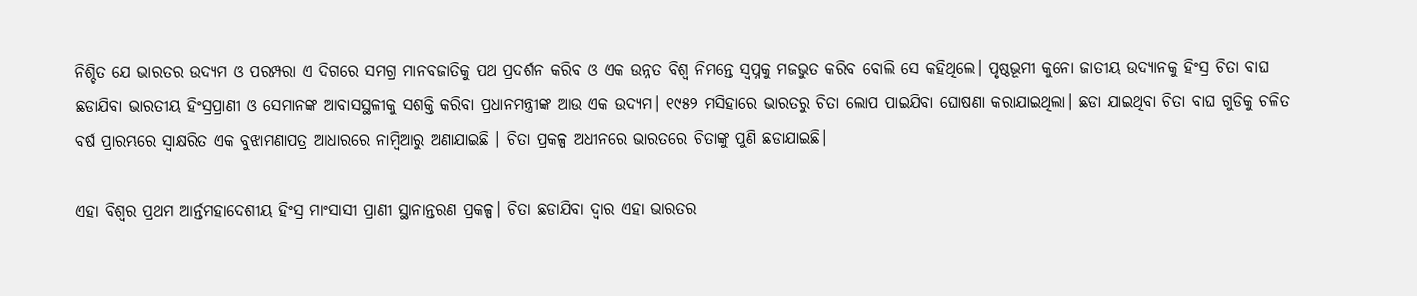ନିଶ୍ଚିତ ଯେ ଭାରତର ଉଦ୍ୟମ ଓ ପରମ୍ପରା ଏ ଦିଗରେ ସମଗ୍ର ମାନବଜାତିକୁ ପଥ ପ୍ରଦର୍ଶନ କରିବ ଓ ଏକ ଉନ୍ନତ ବିଶ୍ୱ ନିମନ୍ତେ ସ୍ୱପ୍ନକୁ ମଜଭୁତ କରିବ ବୋଲି ସେ କହିଥିଲେ। ପୃଷ୍ଠଭୂମୀ କୁନୋ ଜାତୀୟ ଉଦ୍ୟାନକୁ ହିଂସ୍ର ଚିତା ବାଘ ଛଡାଯିବା ଭାରତୀୟ ହିଂସ୍ରପ୍ରାଣୀ ଓ ସେମାନଙ୍କ ଆବାସସ୍ଥଳୀକୁ ସଶକ୍ତି କରିବା ପ୍ରଧାନମନ୍ତ୍ରୀଙ୍କ ଆଉ ଏକ ଉଦ୍ୟମ। ୧୯୫୨ ମସିହାରେ ଭାରତରୁ ଚିତା ଲୋପ ପାଇଯିବା ଘୋଷଣା କରାଯାଇଥିଲା। ଛଡା ଯାଇଥିବା ଚିତା ବାଘ ଗୁଡିକୁ ଚଳିତ ବର୍ଷ ପ୍ରାରମ୍ଭରେ ସ୍ୱାକ୍ଷରିତ ଏକ ବୁଝାମଣାପତ୍ର ଆଧାରରେ ନାମ୍ବିଆରୁ ଅଣାଯାଇଛି । ଚିତା ପ୍ରକଳ୍ପ ଅଧୀନରେ ଭାରତରେ ଚିତାଙ୍କୁ ପୁଣି ଛଡାଯାଇଛି।

ଏହା ବିଶ୍ୱର ପ୍ରଥମ ଆର୍ନ୍ତମହାଦେଶୀୟ ହିଂସ୍ର ମାଂସାସୀ ପ୍ରାଣୀ ସ୍ଥାନାନ୍ତରଣ ପ୍ରକଳ୍ପ। ଚିତା ଛଡାଯିବା ଦ୍ୱାର ଏହା ଭାରତର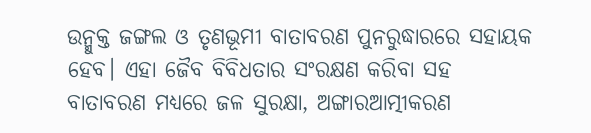ଉନ୍ମୁକ୍ତ ଜଙ୍ଗଲ ଓ ତୃଣଭୂମୀ ବାତାବରଣ ପୁନରୁଦ୍ଧାରରେ ସହାୟକ ହେବ। ଏହା ଜୈବ ବିବିଧତାର ସଂରକ୍ଷଣ କରିବା ସହ ବାତାବରଣ ମଧ୍ୟରେ ଜଳ ସୁରକ୍ଷା, ଅଙ୍ଗାରଆତ୍ମୀକରଣ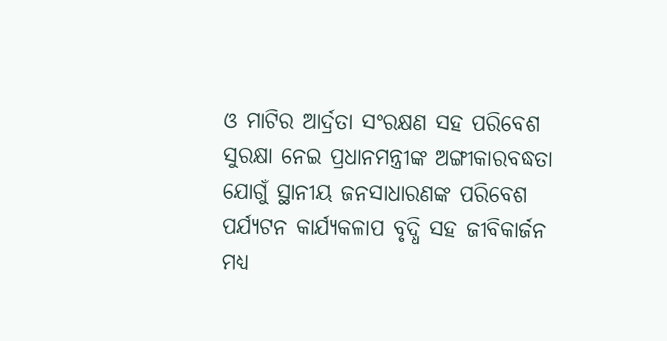ଓ ମାଟିର ଆର୍ଦ୍ରତା ସଂରକ୍ଷଣ ସହ ପରିବେଶ ସୁରକ୍ଷା ନେଇ ପ୍ରଧାନମନ୍ତ୍ରୀଙ୍କ ଅଙ୍ଗୀକାରବଦ୍ଧତା ଯୋଗୁଁ ସ୍ଥାନୀୟ ଜନସାଧାରଣଙ୍କ ପରିବେଶ ପର୍ଯ୍ୟଟନ କାର୍ଯ୍ୟକଳାପ ବୃଦ୍ଧି ସହ ଜୀବିକାର୍ଜନ ମଧ୍ୟ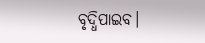ବୃଦ୍ଧିପାଇବ।